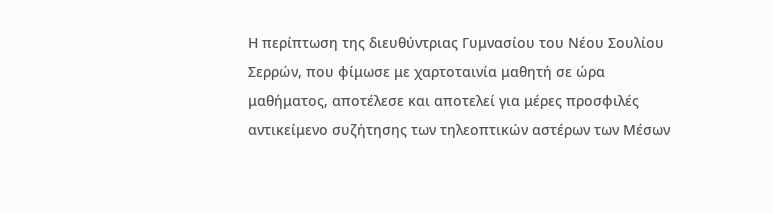Η περίπτωση της διευθύντριας Γυμνασίου του Νέου Σουλίου Σερρών, που φίμωσε με χαρτοταινία μαθητή σε ώρα μαθήματος, αποτέλεσε και αποτελεί για μέρες προσφιλές αντικείμενο συζήτησης των τηλεοπτικών αστέρων των Μέσων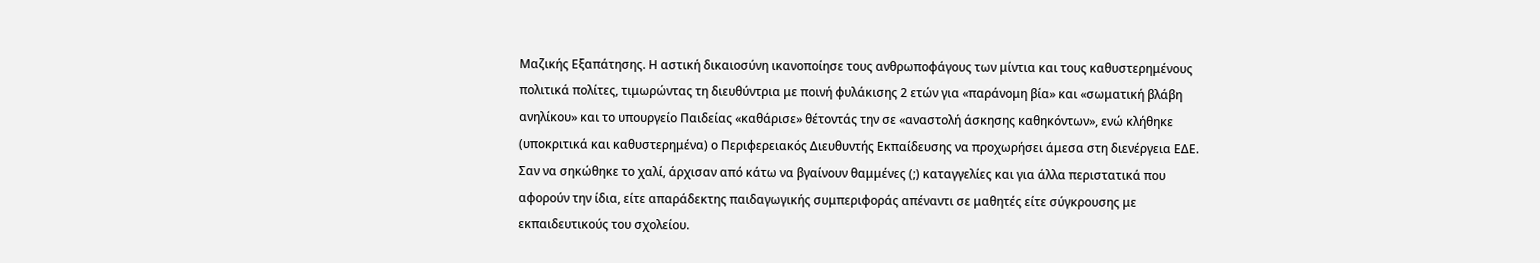Μαζικής Εξαπάτησης. Η αστική δικαιοσύνη ικανοποίησε τους ανθρωποφάγους των μίντια και τους καθυστερημένους πολιτικά πολίτες, τιμωρώντας τη διευθύντρια με ποινή φυλάκισης 2 ετών για «παράνομη βία» και «σωματική βλάβη ανηλίκου» και το υπουργείο Παιδείας «καθάρισε» θέτοντάς την σε «αναστολή άσκησης καθηκόντων», ενώ κλήθηκε (υποκριτικά και καθυστερημένα) ο Περιφερειακός Διευθυντής Εκπαίδευσης να προχωρήσει άμεσα στη διενέργεια ΕΔΕ.
Σαν να σηκώθηκε το χαλί, άρχισαν από κάτω να βγαίνουν θαμμένες (;) καταγγελίες και για άλλα περιστατικά που αφορούν την ίδια, είτε απαράδεκτης παιδαγωγικής συμπεριφοράς απέναντι σε μαθητές είτε σύγκρουσης με εκπαιδευτικούς του σχολείου.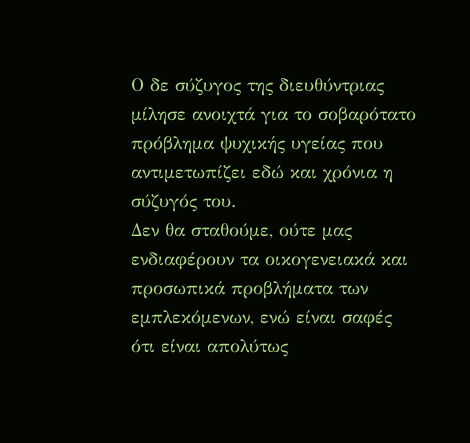Ο δε σύζυγος της διευθύντριας μίλησε ανοιχτά για το σοβαρότατο πρόβλημα ψυχικής υγείας που αντιμετωπίζει εδώ και χρόνια η σύζυγός του.
Δεν θα σταθούμε, ούτε μας ενδιαφέρουν τα οικογενειακά και προσωπικά προβλήματα των εμπλεκόμενων, ενώ είναι σαφές ότι είναι απολύτως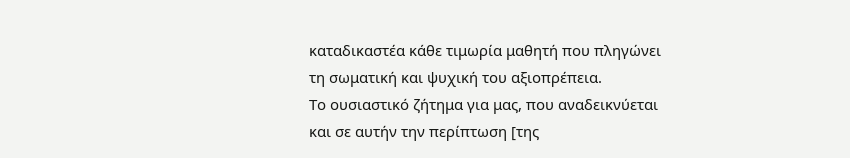καταδικαστέα κάθε τιμωρία μαθητή που πληγώνει τη σωματική και ψυχική του αξιοπρέπεια.
Το ουσιαστικό ζήτημα για μας, που αναδεικνύεται και σε αυτήν την περίπτωση [της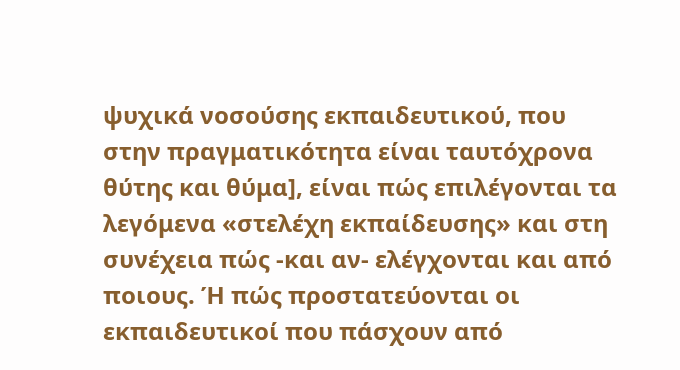ψυχικά νοσούσης εκπαιδευτικού, που στην πραγματικότητα είναι ταυτόχρονα θύτης και θύμα], είναι πώς επιλέγονται τα λεγόμενα «στελέχη εκπαίδευσης» και στη συνέχεια πώς -και αν- ελέγχονται και από ποιους. Ή πώς προστατεύονται οι εκπαιδευτικοί που πάσχουν από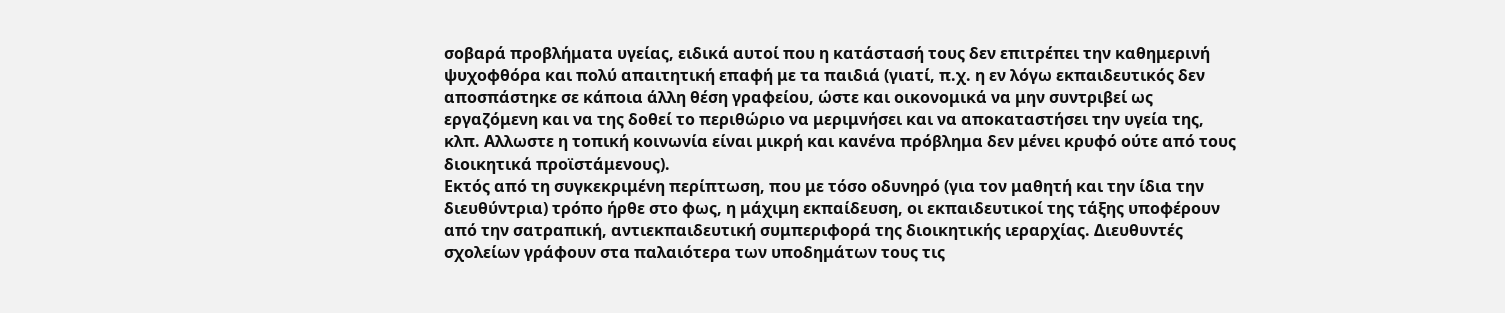σοβαρά προβλήματα υγείας, ειδικά αυτοί που η κατάστασή τους δεν επιτρέπει την καθημερινή ψυχοφθόρα και πολύ απαιτητική επαφή με τα παιδιά (γιατί, π.χ. η εν λόγω εκπαιδευτικός δεν αποσπάστηκε σε κάποια άλλη θέση γραφείου, ώστε και οικονομικά να μην συντριβεί ως εργαζόμενη και να της δοθεί το περιθώριο να μεριμνήσει και να αποκαταστήσει την υγεία της, κλπ. Αλλωστε η τοπική κοινωνία είναι μικρή και κανένα πρόβλημα δεν μένει κρυφό ούτε από τους διοικητικά προϊστάμενους).
Εκτός από τη συγκεκριμένη περίπτωση, που με τόσο οδυνηρό (για τον μαθητή και την ίδια την διευθύντρια) τρόπο ήρθε στο φως, η μάχιμη εκπαίδευση, οι εκπαιδευτικοί της τάξης υποφέρουν από την σατραπική, αντιεκπαιδευτική συμπεριφορά της διοικητικής ιεραρχίας. Διευθυντές σχολείων γράφουν στα παλαιότερα των υποδημάτων τους τις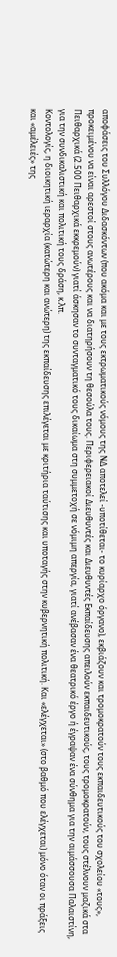αποφάσεις του Συλλόγου Διδασκόντων (που ακόμα και με τους εκτρωματικούς νόμους της ΝΔ αποτελεί -υποτίθεται- το κυρίαρχο όργανο), εκβιάζουν και τρομοκρατούν τους εκπαιδευτικούς του σχολείου «τους», προκειμένου να είναι αρεστοί στους ανωτέρους και να διατηρήσουν τη θεσούλα τους. Περιφερειακοί Διευθυντές και Διευθυντές Εκπαίδευσης απειλούν εκπαιδευτικούς, τους τρομοκρατούν, τους στέλνουν μαζικά στα Πειθαρχικά (2.500 Πειθαρχικά εκκρεμούν) γιατί άσκησαν το συνταγματικό τους δικαίωμα στη συμμετοχή σε νόμιμη απεργία, γιατί ανέβασαν ένα θεατρικό έργο ή έγραψαν ένα σύνθημα για την αιμάσσουσα Παλαιστίνη, για την συνδικαλιστική και πολιτική τους δράση, κ.λπ.
Κοντολογίς, η διοικητική ιεραρχία (κατώτερη και ανώτερη) της εκπαίδευσης επιλέγεται με κριτήρια ταύτισης και υποταγής στην κυβερνητική πολιτική. Και «ελέγχεται» (στο βαθμό που ελέγχεται) μόνο όταν οι πράξεις και «αμέλειές» της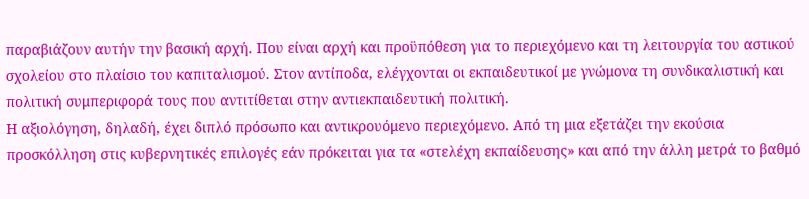παραβιάζουν αυτήν την βασική αρχή. Που είναι αρχή και προϋπόθεση για το περιεχόμενο και τη λειτουργία του αστικού σχολείου στο πλαίσιο του καπιταλισμού. Στον αντίποδα, ελέγχονται οι εκπαιδευτικοί με γνώμονα τη συνδικαλιστική και πολιτική συμπεριφορά τους που αντιτίθεται στην αντιεκπαιδευτική πολιτική.
Η αξιολόγηση, δηλαδή, έχει διπλό πρόσωπο και αντικρουόμενο περιεχόμενο. Από τη μια εξετάζει την εκούσια προσκόλληση στις κυβερνητικές επιλογές εάν πρόκειται για τα «στελέχη εκπαίδευσης» και από την άλλη μετρά το βαθμό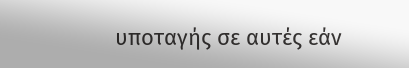υποταγής σε αυτές εάν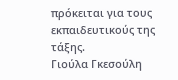πρόκειται για τους εκπαιδευτικούς της τάξης.
Γιούλα Γκεσούλη